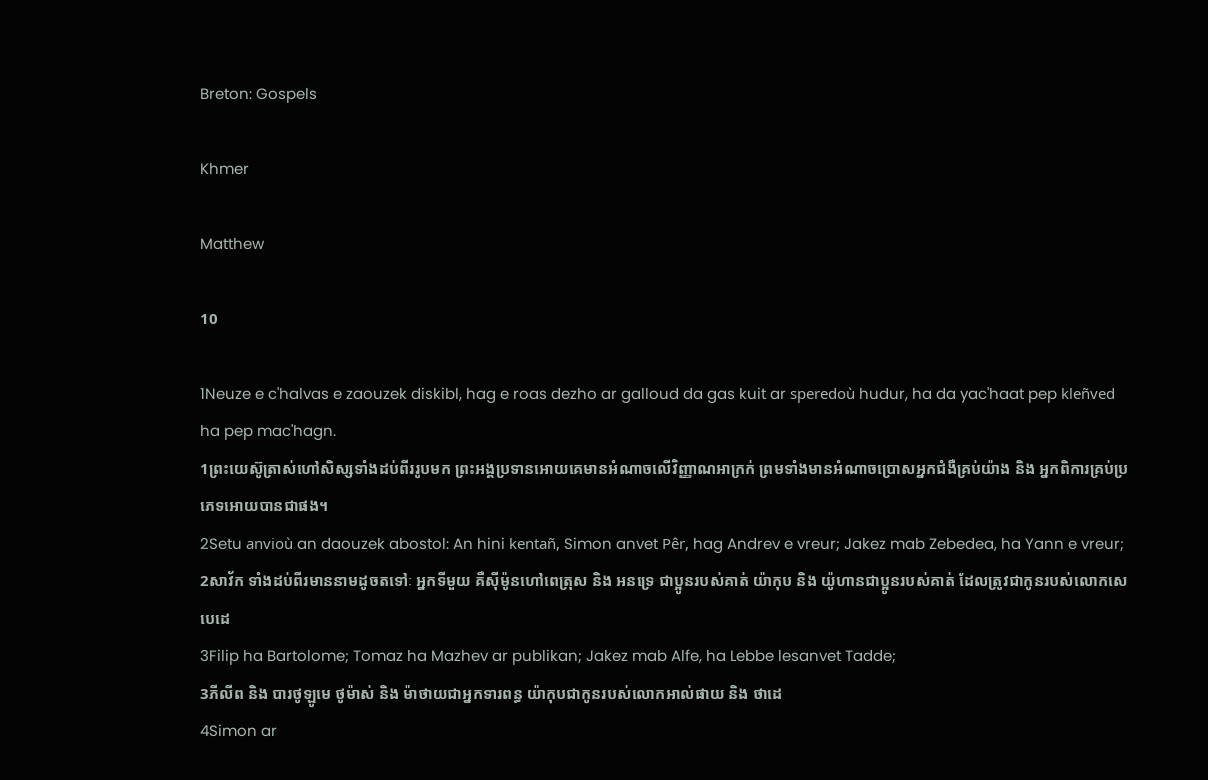Breton: Gospels

Khmer

Matthew

10

1Neuze e c'halvas e zaouzek diskibl, hag e roas dezho ar galloud da gas kuit ar speredoù hudur, ha da yac'haat pep kleñved ha pep mac'hagn.
1ព្រះយេស៊ូត្រាស់ហៅសិស្សទាំងដប់ពីររូបមក ព្រះអង្គប្រទានអោយគេមានអំណាចលើវិញ្ញាណអាក្រក់ ព្រមទាំងមានអំណាចប្រោសអ្នកជំងឺគ្រប់យ៉ាង និង អ្នកពិការគ្រប់ប្រភេទអោយបានជាផង។
2Setu anvioù an daouzek abostol: An hini kentañ, Simon anvet Pêr, hag Andrev e vreur; Jakez mab Zebedea, ha Yann e vreur;
2សាវ័ក ទាំងដប់ពីរមាននាមដូចតទៅៈ អ្នកទីមួយ គឺស៊ីម៉ូនហៅពេត្រុស និង អនទ្រេ ជាប្អូនរបស់គាត់ យ៉ាកុប និង យ៉ូហានជាប្អូនរបស់គាត់ ដែលត្រូវជាកូនរបស់លោកសេបេដេ
3Filip ha Bartolome; Tomaz ha Mazhev ar publikan; Jakez mab Alfe, ha Lebbe lesanvet Tadde;
3ភីលីព និង បារថូឡូមេ ថូម៉ាស់ និង ម៉ាថាយជាអ្នកទារពន្ធ យ៉ាកុបជាកូនរបស់លោកអាល់ផាយ និង ថាដេ
4Simon ar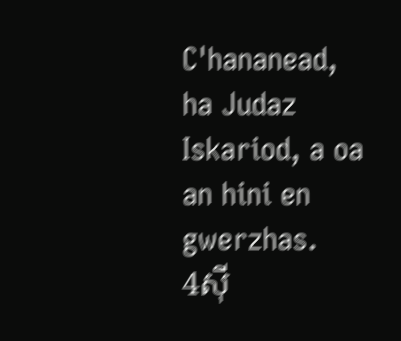C'hananead, ha Judaz Iskariod, a oa an hini en gwerzhas.
4ស៊ី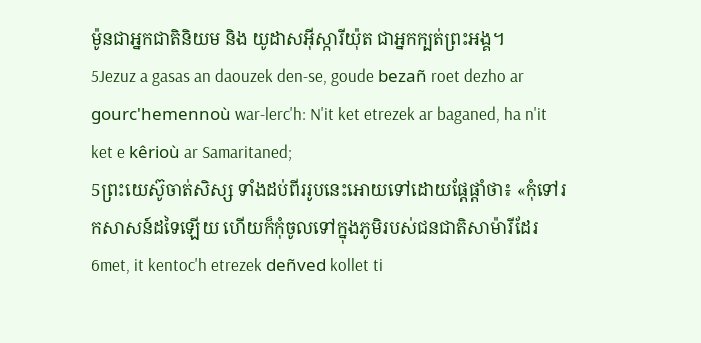ម៉ូនជាអ្នកជាតិនិយម និង យូដាសអ៊ីស្ការីយ៉ុត ជាអ្នកក្បត់ព្រះអង្គ។
5Jezuz a gasas an daouzek den-se, goude bezañ roet dezho ar gourc'hemennoù war-lerc'h: N'it ket etrezek ar baganed, ha n'it ket e kêrioù ar Samaritaned;
5ព្រះយេស៊ូចាត់សិស្ស ទាំងដប់ពីររូបនេះអោយទៅដោយផ្ដែផ្ដាំថា៖ «កុំទៅរកសាសន៍ដទៃឡើយ ហើយក៏កុំចូលទៅក្នុងភូមិរបស់ជនជាតិសាម៉ារីដែរ
6met, it kentoc'h etrezek deñved kollet ti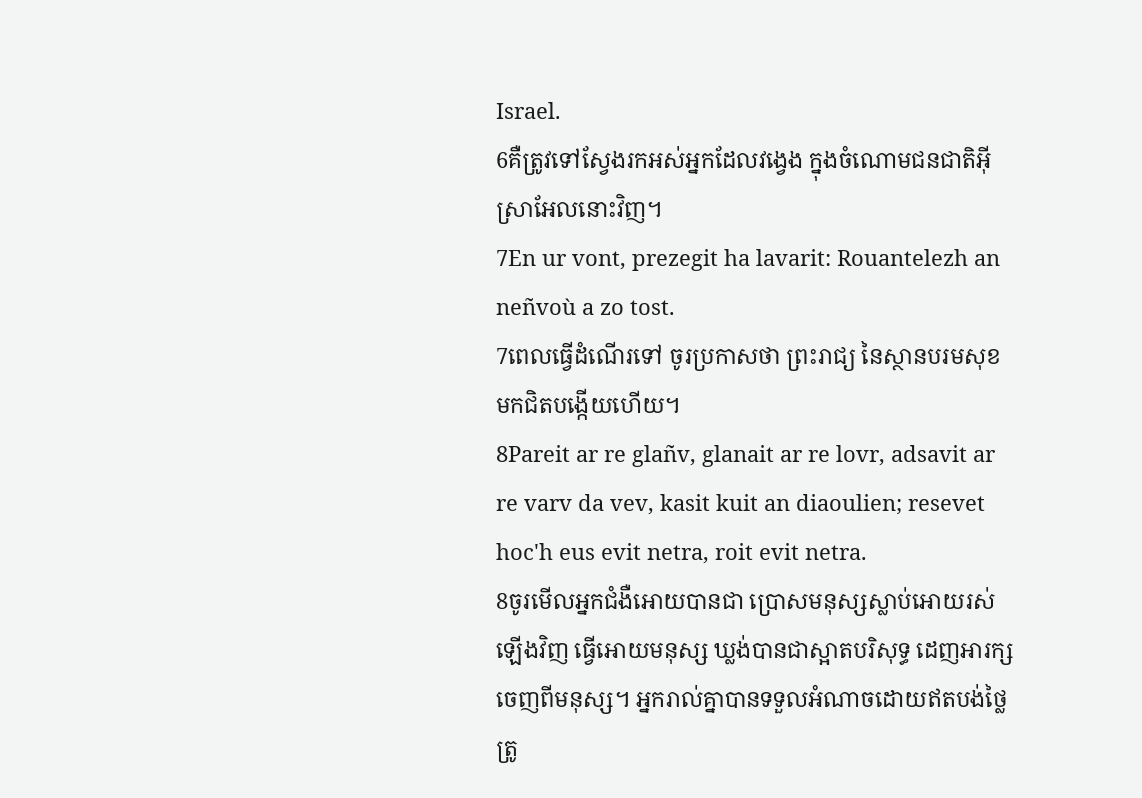Israel.
6គឺត្រូវទៅស្វែងរកអស់អ្នកដែលវង្វេង ក្នុងចំណោមជនជាតិអ៊ីស្រាអែលនោះវិញ។
7En ur vont, prezegit ha lavarit: Rouantelezh an neñvoù a zo tost.
7ពេលធ្វើដំណើរទៅ ចូរប្រកាសថា ព្រះរាជ្យ នៃស្ថានបរមសុខ មកជិតបង្កើយហើយ។
8Pareit ar re glañv, glanait ar re lovr, adsavit ar re varv da vev, kasit kuit an diaoulien; resevet hoc'h eus evit netra, roit evit netra.
8ចូរមើលអ្នកជំងឺអោយបានជា ប្រោសមនុស្សស្លាប់អោយរស់ឡើងវិញ ធ្វើអោយមនុស្ស ឃ្លង់បានជាស្អាតបរិសុទ្ធ ដេញអារក្សចេញពីមនុស្ស។ អ្នករាល់គ្នាបានទទួលអំណាចដោយឥតបង់ថ្លៃ ត្រូ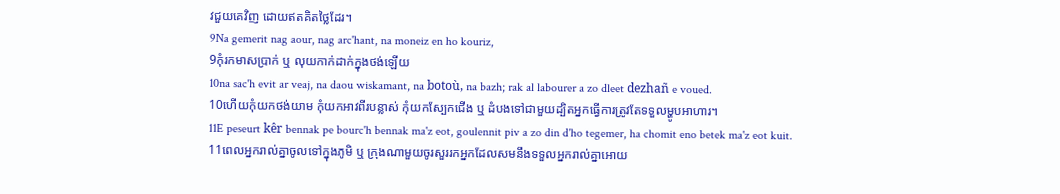វជួយគេវិញ ដោយឥតគិតថ្លៃដែរ។
9Na gemerit nag aour, nag arc'hant, na moneiz en ho kouriz,
9កុំរកមាសប្រាក់ ឬ លុយកាក់ដាក់ក្នុងថង់ឡើយ
10na sac'h evit ar veaj, na daou wiskamant, na botoù, na bazh; rak al labourer a zo dleet dezhañ e voued.
10ហើយកុំយកថង់យាម កុំយកអាវពីរបន្លាស់ កុំយកស្បែកជើង ឬ ដំបងទៅជាមួយដ្បិតអ្នកធ្វើការត្រូវតែទទួលម្ហូបអាហារ។
11E peseurt kêr bennak pe bourc'h bennak ma'z eot, goulennit piv a zo din d'ho tegemer, ha chomit eno betek ma'z eot kuit.
11ពេលអ្នករាល់គ្នាចូលទៅក្នុងភូមិ ឬ ក្រុងណាមួយចូរសួររកអ្នកដែលសមនឹងទទួលអ្នករាល់គ្នាអោយ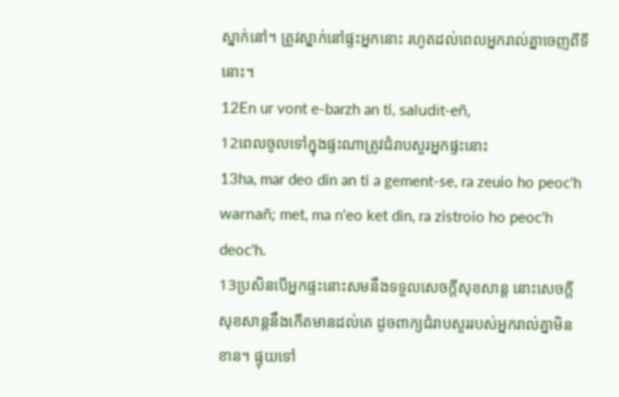ស្នាក់នៅ។ ត្រូវស្នាក់នៅផ្ទះអ្នកនោះ រហូតដល់ពេលអ្នករាល់គ្នាចេញពីទីនោះ។
12En ur vont e-barzh an ti, saludit-eñ,
12ពេលចូលទៅក្នុងផ្ទះណាត្រូវជំរាបសួរអ្នកផ្ទះនោះ
13ha, mar deo din an ti a gement-se, ra zeuio ho peoc'h warnañ; met, ma n'eo ket din, ra zistroio ho peoc'h deoc'h.
13ប្រសិនបើអ្នកផ្ទះនោះសមនឹងទទួលសេចក្ដីសុខសាន្ដ នោះសេចក្ដីសុខសាន្ដនឹងកើតមានដល់គេ ដូចពាក្យជំរាបសួររបស់អ្នករាល់គ្នាមិនខាន។ ផ្ទុយទៅ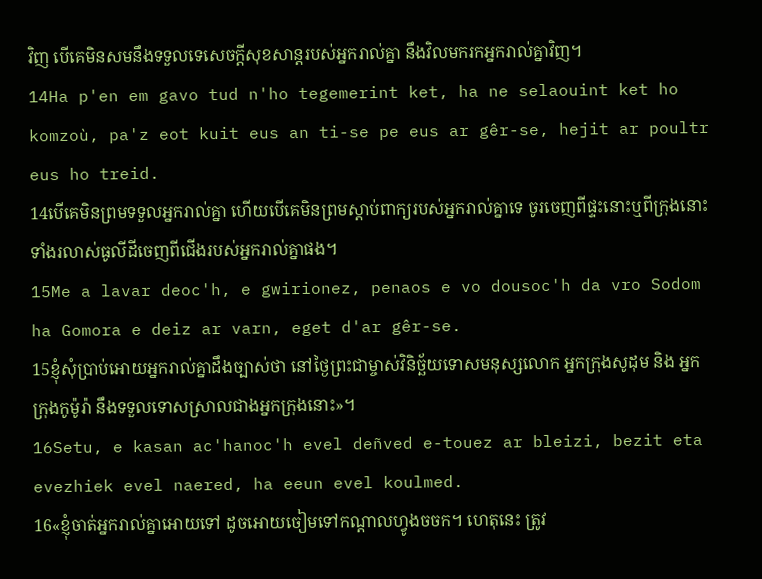វិញ បើគេមិនសមនឹងទទួលទេសេចក្ដីសុខសាន្ដរបស់អ្នករាល់គ្នា នឹងវិលមករកអ្នករាល់គ្នាវិញ។
14Ha p'en em gavo tud n'ho tegemerint ket, ha ne selaouint ket ho komzoù, pa'z eot kuit eus an ti-se pe eus ar gêr-se, hejit ar poultr eus ho treid.
14បើគេមិនព្រមទទួលអ្នករាល់គ្នា ហើយបើគេមិនព្រមស្ដាប់ពាក្យរបស់អ្នករាល់គ្នាទេ ចូរចេញពីផ្ទះនោះឬពីក្រុងនោះ ទាំងរលាស់ធូលីដីចេញពីជើងរបស់អ្នករាល់គ្នាផង។
15Me a lavar deoc'h, e gwirionez, penaos e vo dousoc'h da vro Sodom ha Gomora e deiz ar varn, eget d'ar gêr-se.
15ខ្ញុំសុំប្រាប់អោយអ្នករាល់គ្នាដឹងច្បាស់ថា នៅថ្ងៃព្រះជាម្ចាស់វិនិច្ឆ័យទោសមនុស្សលោក អ្នកក្រុងសូដុម និង អ្នកក្រុងកូម៉ូរ៉ា នឹងទទួលទោសស្រាលជាងអ្នកក្រុងនោះ»។
16Setu, e kasan ac'hanoc'h evel deñved e-touez ar bleizi, bezit eta evezhiek evel naered, ha eeun evel koulmed.
16«ខ្ញុំចាត់អ្នករាល់គ្នាអោយទៅ ដូចអោយចៀមទៅកណ្ដាលហ្វូងចចក។ ហេតុនេះ ត្រូវ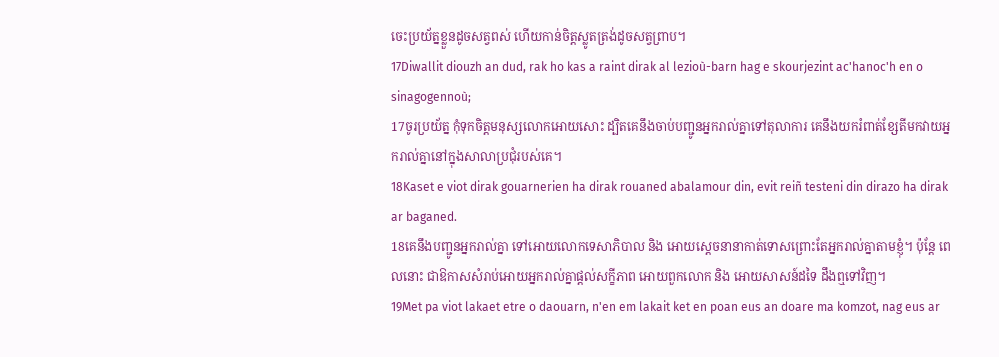ចេះប្រយ័ត្នខ្លួនដូចសត្វពស់ ហើយកាន់ចិត្ដស្លូតត្រង់ដូចសត្វព្រាប។
17Diwallit diouzh an dud, rak ho kas a raint dirak al lezioù-barn hag e skourjezint ac'hanoc'h en o sinagogennoù;
17ចូរប្រយ័ត្ន កុំទុកចិត្ដមនុស្សលោកអោយសោះ ដ្បិតគេនឹងចាប់បញ្ជូនអ្នករាល់គ្នាទៅតុលាការ គេនឹងយករំពាត់ខ្សែតីមកវាយអ្នករាល់គ្នានៅក្នុងសាលាប្រជុំរបស់គេ។
18Kaset e viot dirak gouarnerien ha dirak rouaned abalamour din, evit reiñ testeni din dirazo ha dirak ar baganed.
18គេនឹងបញ្ជូនអ្នករាល់គ្នា ទៅអោយលោកទេសាភិបាល និង អោយស្ដេចនានាកាត់ទោសព្រោះតែអ្នករាល់គ្នាតាមខ្ញុំ។ ប៉ុន្ដែ ពេលនោះ ជាឱកាសសំរាប់អោយអ្នករាល់គ្នាផ្ដល់សក្ខីភាព អោយពួកលោក និង អោយសាសន៍ដទៃ ដឹងឮទៅវិញ។
19Met pa viot lakaet etre o daouarn, n'en em lakait ket en poan eus an doare ma komzot, nag eus ar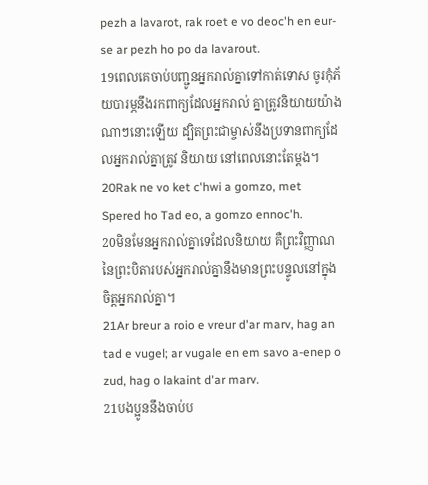pezh a lavarot, rak roet e vo deoc'h en eur-se ar pezh ho po da lavarout.
19ពេលគេចាប់បញ្ជូនអ្នករាល់គ្នាទៅកាត់ទោស ចូរកុំភ័យបារម្ភនឹងរកពាក្យដែលអ្នករាល់ គ្នាត្រូវនិយាយយ៉ាងណាៗនោះឡើយ ដ្បិតព្រះជាម្ចាស់នឹងប្រទានពាក្យដែលអ្នករាល់គ្នាត្រូវ និយាយ នៅពេលនោះតែម្ដង។
20Rak ne vo ket c'hwi a gomzo, met Spered ho Tad eo, a gomzo ennoc'h.
20មិនមែនអ្នករាល់គ្នាទេដែលនិយាយ គឺព្រះវិញ្ញាណនៃព្រះបិតារបស់អ្នករាល់គ្នានឹងមានព្រះបន្ទូលនៅក្នុងចិត្ដអ្នករាល់គ្នា។
21Ar breur a roio e vreur d'ar marv, hag an tad e vugel; ar vugale en em savo a-enep o zud, hag o lakaint d'ar marv.
21បងប្អូននឹងចាប់ប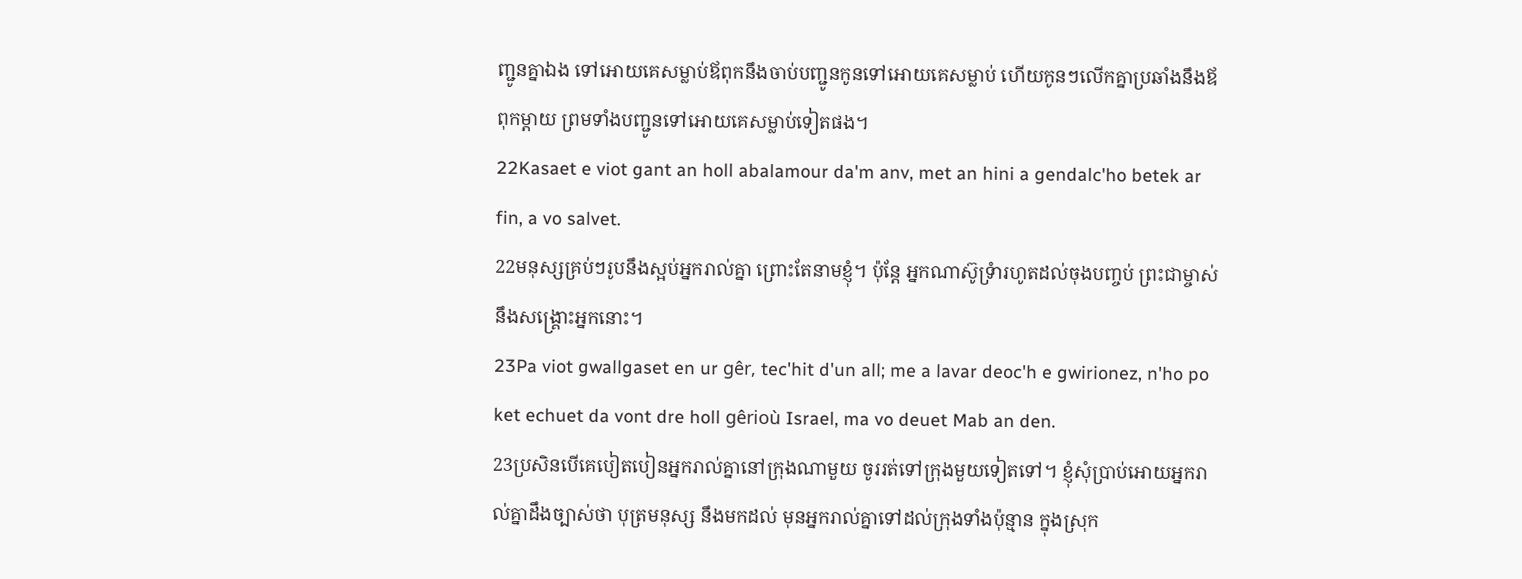ញ្ជូនគ្នាឯង ទៅអោយគេសម្លាប់ឪពុកនឹងចាប់បញ្ជូនកូនទៅអោយគេសម្លាប់ ហើយកូនៗលើកគ្នាប្រឆាំងនឹងឪពុកម្ដាយ ព្រមទាំងបញ្ជូនទៅអោយគេសម្លាប់ទៀតផង។
22Kasaet e viot gant an holl abalamour da'm anv, met an hini a gendalc'ho betek ar fin, a vo salvet.
22មនុស្សគ្រប់ៗរូបនឹងស្អប់អ្នករាល់គ្នា ព្រោះតែនាមខ្ញុំ។ ប៉ុន្ដែ អ្នកណាស៊ូទ្រំារហូតដល់ចុងបញ្ចប់ ព្រះជាម្ចាស់នឹងសង្គ្រោះអ្នកនោះ។
23Pa viot gwallgaset en ur gêr, tec'hit d'un all; me a lavar deoc'h e gwirionez, n'ho po ket echuet da vont dre holl gêrioù Israel, ma vo deuet Mab an den.
23ប្រសិនបើគេបៀតបៀនអ្នករាល់គ្នានៅក្រុងណាមួយ ចូររត់ទៅក្រុងមួយទៀតទៅ។ ខ្ញុំសុំប្រាប់អោយអ្នករាល់គ្នាដឹងច្បាស់ថា បុត្រមនុស្ស នឹងមកដល់ មុនអ្នករាល់គ្នាទៅដល់ក្រុងទាំងប៉ុន្មាន ក្នុងស្រុក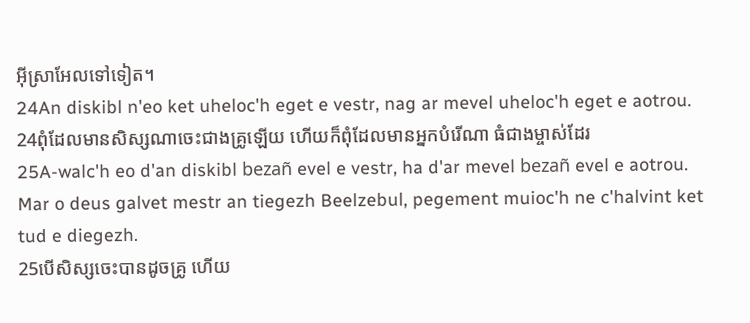អ៊ីស្រាអែលទៅទៀត។
24An diskibl n'eo ket uheloc'h eget e vestr, nag ar mevel uheloc'h eget e aotrou.
24ពុំដែលមានសិស្សណាចេះជាងគ្រូឡើយ ហើយក៏ពុំដែលមានអ្នកបំរើណា ធំជាងម្ចាស់ដែរ
25A-walc'h eo d'an diskibl bezañ evel e vestr, ha d'ar mevel bezañ evel e aotrou. Mar o deus galvet mestr an tiegezh Beelzebul, pegement muioc'h ne c'halvint ket tud e diegezh.
25បើសិស្សចេះបានដូចគ្រូ ហើយ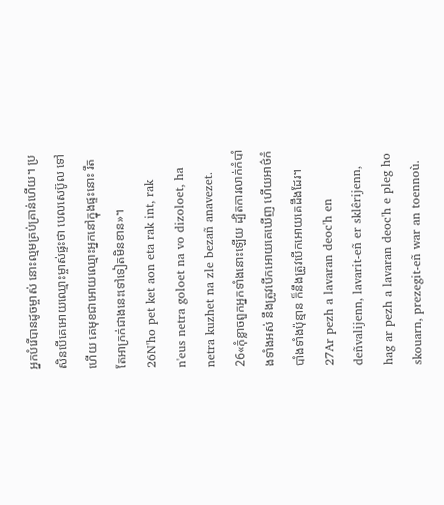អ្នកបំរើបានដូចម្ចាស់ នោះល្មមគ្រប់គ្រាន់ហើយ។ ប្រសិនបើគេអោយឈ្មោះម្ចាស់ផ្ទះថា បេលសេប៊ូល ទៅហើយ គេមុខជាអោយឈ្មោះអ្នកនៅក្នុងផ្ទះនោះ រឹតតែអាក្រក់ជាងនេះទៅទៀតមិនខាន»។
26N'ho pet ket aon eta rak int, rak n'eus netra goloet na vo dizoloet, ha netra kuzhet na zle bezañ anavezet.
26«កុំខ្លាចពួកអ្នកទាំងនោះឡើយ ដ្បិតការលាក់កំបាំងទាំងអស់ នឹងត្រូវបើកអោយគេឃើញ ហើយអាថ៌កំបាំងទាំងប៉ុន្មាន ក៏នឹងត្រូវបើកអោយគេដឹងដែរ។
27Ar pezh a lavaran deoc'h en deñvalijenn, lavarit-eñ er sklêrijenn, hag ar pezh a lavaran deoc'h e pleg ho skouarn, prezegit-eñ war an toennoù.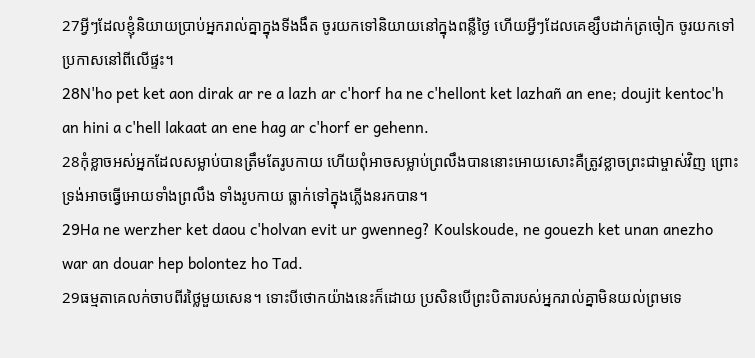27អ្វីៗដែលខ្ញុំនិយាយប្រាប់អ្នករាល់គ្នាក្នុងទីងងឹត ចូរយកទៅនិយាយនៅក្នុងពន្លឺថ្ងៃ ហើយអ្វីៗដែលគេខ្សឹបដាក់ត្រចៀក ចូរយកទៅប្រកាសនៅពីលើផ្ទះ។
28N'ho pet ket aon dirak ar re a lazh ar c'horf ha ne c'hellont ket lazhañ an ene; doujit kentoc'h an hini a c'hell lakaat an ene hag ar c'horf er gehenn.
28កុំខ្លាចអស់អ្នកដែលសម្លាប់បានត្រឹមតែរូបកាយ ហើយពុំអាចសម្លាប់ព្រលឹងបាននោះអោយសោះគឺត្រូវខ្លាចព្រះជាម្ចាស់វិញ ព្រោះទ្រង់អាចធ្វើអោយទាំងព្រលឹង ទាំងរូបកាយ ធ្លាក់ទៅក្នុងភ្លើងនរកបាន។
29Ha ne werzher ket daou c'holvan evit ur gwenneg? Koulskoude, ne gouezh ket unan anezho war an douar hep bolontez ho Tad.
29ធម្មតាគេលក់ចាបពីរថ្លៃមួយសេន។ ទោះបីថោកយ៉ាងនេះក៏ដោយ ប្រសិនបើព្រះបិតារបស់អ្នករាល់គ្នាមិនយល់ព្រមទេ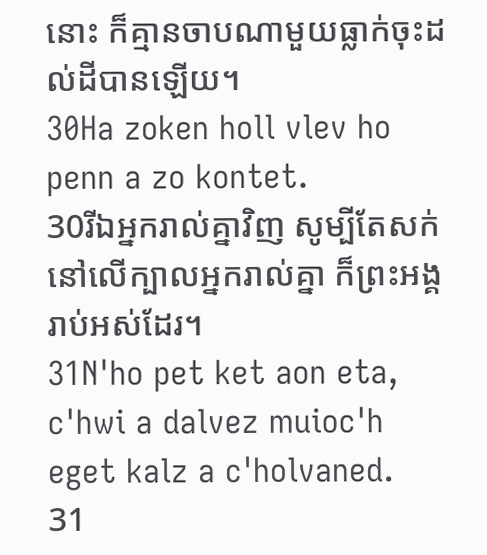នោះ ក៏គ្មានចាបណាមួយធ្លាក់ចុះដល់ដីបានឡើយ។
30Ha zoken holl vlev ho penn a zo kontet.
30រីឯអ្នករាល់គ្នាវិញ សូម្បីតែសក់នៅលើក្បាលអ្នករាល់គ្នា ក៏ព្រះអង្គរាប់អស់ដែរ។
31N'ho pet ket aon eta, c'hwi a dalvez muioc'h eget kalz a c'holvaned.
31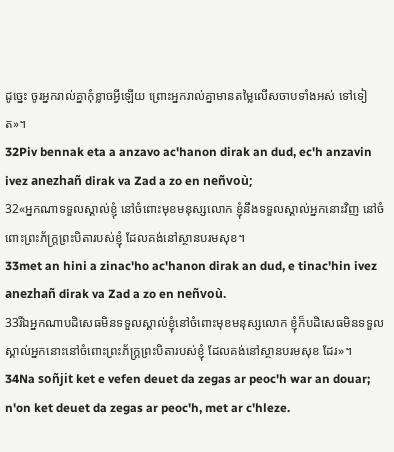ដូច្នេះ ចូរអ្នករាល់គ្នាកុំខ្លាចអ្វីឡើយ ព្រោះអ្នករាល់គ្នាមានតម្លៃលើសចាបទាំងអស់ ទៅទៀត»។
32Piv bennak eta a anzavo ac'hanon dirak an dud, ec'h anzavin ivez anezhañ dirak va Zad a zo en neñvoù;
32«អ្នកណាទទួលស្គាល់ខ្ញុំ នៅចំពោះមុខមនុស្សលោក ខ្ញុំនឹងទទួលស្គាល់អ្នកនោះវិញ នៅចំពោះព្រះភ័ក្ដ្រព្រះបិតារបស់ខ្ញុំ ដែលគង់នៅស្ថានបរមសុខ។
33met an hini a zinac'ho ac'hanon dirak an dud, e tinac'hin ivez anezhañ dirak va Zad a zo en neñvoù.
33រីឯអ្នកណាបដិសេធមិនទទួលស្គាល់ខ្ញុំនៅចំពោះមុខមនុស្សលោក ខ្ញុំក៏បដិសេធមិនទទួលស្គាល់អ្នកនោះនៅចំពោះព្រះភ័ក្ដ្រព្រះបិតារបស់ខ្ញុំ ដែលគង់នៅស្ថានបរមសុខ ដែរ»។
34Na soñjit ket e vefen deuet da zegas ar peoc'h war an douar; n'on ket deuet da zegas ar peoc'h, met ar c'hleze.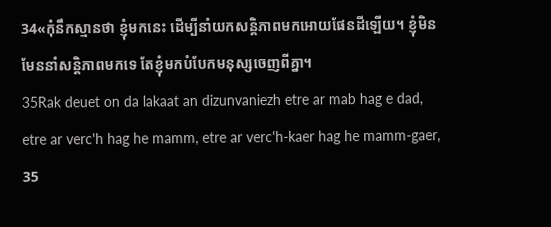34«កុំនឹកស្មានថា ខ្ញុំមកនេះ ដើម្បីនាំយកសន្ដិភាពមកអោយផែនដីឡើយ។ ខ្ញុំមិនមែននាំសន្ដិភាពមកទេ តែខ្ញុំមកបំបែកមនុស្សចេញពីគ្នា។
35Rak deuet on da lakaat an dizunvaniezh etre ar mab hag e dad, etre ar verc'h hag he mamm, etre ar verc'h-kaer hag he mamm-gaer,
35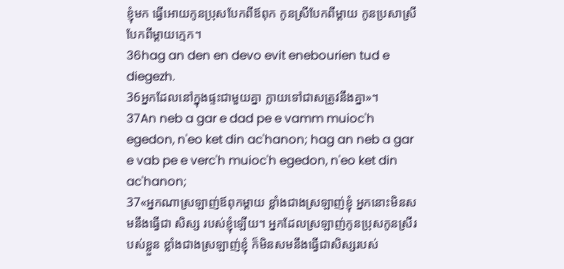ខ្ញុំមក ធ្វើអោយកូនប្រុសបែកពីឪពុក កូនស្រីបែកពីម្ដាយ កូនប្រសាស្រីបែកពីម្ដាយក្មេក។
36hag an den en devo evit enebourien tud e diegezh.
36អ្នកដែលនៅក្នុងផ្ទះជាមួយគ្នា ក្លាយទៅជាសត្រូវនឹងគ្នា»។
37An neb a gar e dad pe e vamm muioc'h egedon, n'eo ket din ac'hanon; hag an neb a gar e vab pe e verc'h muioc'h egedon, n'eo ket din ac'hanon;
37«អ្នកណាស្រឡាញ់ឪពុកម្ដាយ ខ្លាំងជាងស្រឡាញ់ខ្ញុំ អ្នកនោះមិនសមនឹងធ្វើជា សិស្ស របស់ខ្ញុំឡើយ។ អ្នកដែលស្រឡាញ់កូនប្រុសកូនស្រីរបស់ខ្លួន ខ្លាំងជាងស្រឡាញ់ខ្ញុំ ក៏មិនសមនឹងធ្វើជាសិស្សរបស់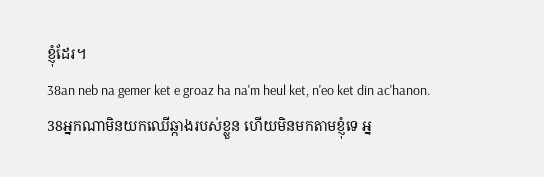ខ្ញុំដែរ។
38an neb na gemer ket e groaz ha na'm heul ket, n'eo ket din ac'hanon.
38អ្នកណាមិនយកឈើឆ្កាងរបស់ខ្លួន ហើយមិនមកតាមខ្ញុំទេ អ្ន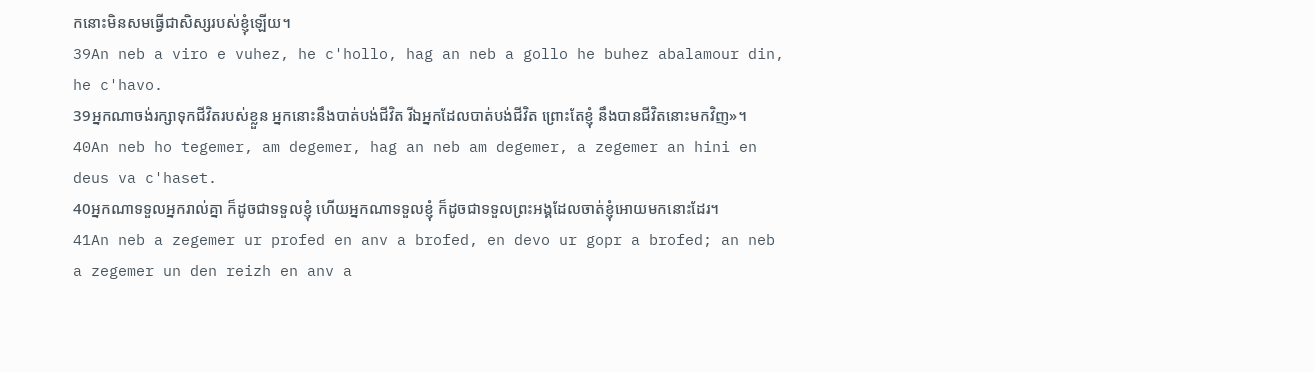កនោះមិនសមធ្វើជាសិស្សរបស់ខ្ញុំឡើយ។
39An neb a viro e vuhez, he c'hollo, hag an neb a gollo he buhez abalamour din, he c'havo.
39អ្នកណាចង់រក្សាទុកជីវិតរបស់ខ្លួន អ្នកនោះនឹងបាត់បង់ជីវិត រីឯអ្នកដែលបាត់បង់ជីវិត ព្រោះតែខ្ញុំ នឹងបានជីវិតនោះមកវិញ»។
40An neb ho tegemer, am degemer, hag an neb am degemer, a zegemer an hini en deus va c'haset.
40អ្នកណាទទួលអ្នករាល់គ្នា ក៏ដូចជាទទួលខ្ញុំ ហើយអ្នកណាទទួលខ្ញុំ ក៏ដូចជាទទួលព្រះអង្គដែលចាត់ខ្ញុំអោយមកនោះដែរ។
41An neb a zegemer ur profed en anv a brofed, en devo ur gopr a brofed; an neb a zegemer un den reizh en anv a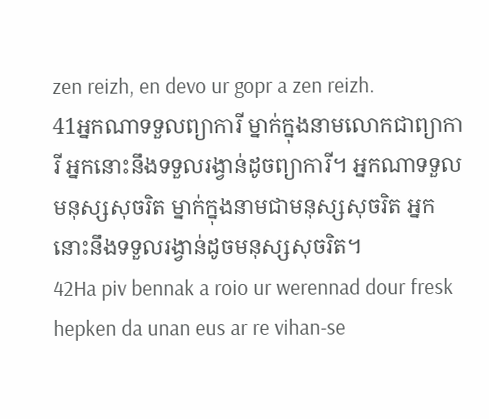zen reizh, en devo ur gopr a zen reizh.
41អ្នកណាទទួលព្យាការី ម្នាក់ក្នុងនាមលោកជាព្យាការី អ្នកនោះនឹងទទួលរង្វាន់ដូចព្យាការី។ អ្នកណាទទួលមនុស្សសុចរិត ម្នាក់ក្នុងនាមជាមនុស្សសុចរិត អ្នកនោះនឹងទទួលរង្វាន់ដូចមនុស្សសុចរិត។
42Ha piv bennak a roio ur werennad dour fresk hepken da unan eus ar re vihan-se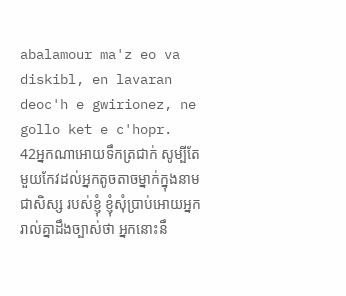abalamour ma'z eo va diskibl, en lavaran deoc'h e gwirionez, ne gollo ket e c'hopr.
42អ្នកណាអោយទឹកត្រជាក់ សូម្បីតែមួយកែវដល់អ្នកតូចតាចម្នាក់ក្នុងនាមជាសិស្ស របស់ខ្ញុំ ខ្ញុំសុំប្រាប់អោយអ្នករាល់គ្នាដឹងច្បាស់ថា អ្នកនោះនឹ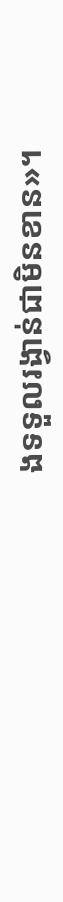ងទទួលរង្វាន់ជាមិនខាន»។